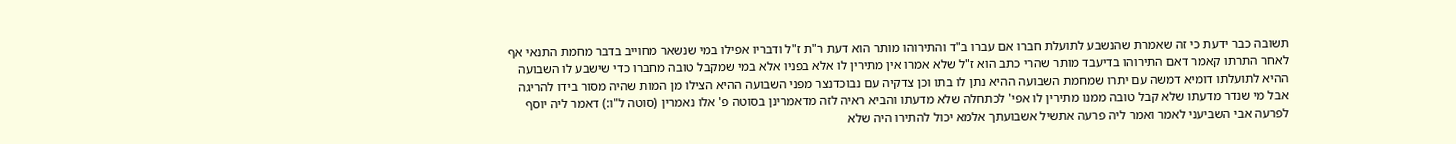תשובה כבר ידעת כי זה שאמרת שהנשבע לתועלת חברו אם עברו ב"ד והתירוהו מותר הוא דעת ר"ת ז"ל ודבריו אפילו במי שנשאר מחוייב בדבר מחמת התנאי אף לאחר התרתו קאמר דאם התירוהו בדיעבד מותר שהרי כתב הוא ז"ל שלא אמרו אין מתירין לו אלא בפניו אלא במי שמקבל טובה מחברו כדי שישבע לו השבועה ההיא לתועלתו דומיא דמשה עם יתרו שמחמת השבועה ההיא נתן לו בתו וכן צדקיה עם נבוכדנצר מפני השבועה ההיא הצילו מן המות שהיה מסור בידו להריגה אבל מי שנדר מדעתו שלא קבל טובה ממנו מתירין לו אפי' לכתחלה שלא מדעתו והביא ראיה לזה מדאמרינן בסוטה פ' אלו נאמרין (סוטה ל"ו:) דאמר ליה יוסף לפרעה אבי השביעני לאמר ואמר ליה פרעה אתשיל אשבועתך אלמא יכול להתירו היה שלא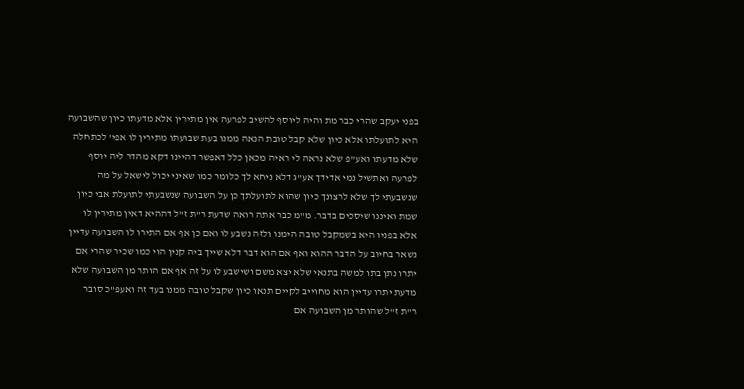בפני יעקב שהרי כבר מת והיה ליוסף להשיב לפרעה אין מתירין אלא מדעתו כיון שהשבועה היא לתועלתו אלא כיון שלא קבל טובת הנאה ממנו בעת שבועתו מתירין לו אפי' לכתחלה שלא מדעתו ואע"פ שלא נראה לי ראיה מכאן כלל דאפשר דהיינו דקא מהדר ליה יוסף לפרעה ואתשיל נמי אדידך אע"ג דלא ניחא לך כלומר כמו שאיני יכול לישאל על מה שנשבעתי לך שלא לרצונך כיון שהוא לתועלתך כן על השבועה שנשבעתי לתועלת אבי כיון שמת ואיננו שיסכים בדבר. מ"מ כבר אתה רואה שדעת ר"ת ז"ל דההיא דאין מתירין לו אלא בפניו היא בשמקבל טובה הימנו ולזה נשבע לו ואם כן אף אם התירו לו השבועה עדיין נשאר בחיוב על הדבר ההוא ואף אם הוא דבר דלא שייך ביה קנין הוי כמו שכיר שהרי אם יתרו נתן בתו למשה בתנאי שלא יצא משם ושישבע לו על זה אף אם הותר מן השבועה שלא מדעת יתרו עדיין הוא מחוייב לקיים תנאו כיון שקבל טובה ממנו בעד זה ואעפ"כ סובר ר"ת ז"ל שהותר מן השבועה אם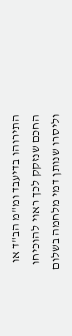התירוהו בדיעבד ומ"מ הב"ד או החכם שנזקק לכך ראוי להוכיחו וליסרו שנותן דמי מלחמה בשלום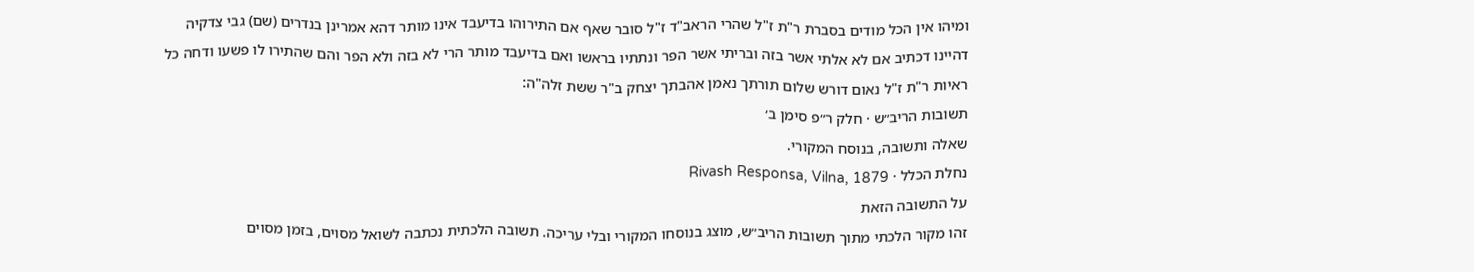ומיהו אין הכל מודים בסברת ר"ת ז"ל שהרי הראב"ד ז"ל סובר שאף אם התירוהו בדיעבד אינו מותר דהא אמרינן בנדרים (שם) גבי צדקיה דהיינו דכתיב אם לא אלתי אשר בזה ובריתי אשר הפר ונתתיו בראשו ואם בדיעבד מותר הרי לא בזה ולא הפר והם שהתירו לו פשעו ודחה כל ראיות ר"ת ז"ל נאום דורש שלום תורתך נאמן אהבתך יצחק ב"ר ששת זלה"ה:
תשובות הריב״ש · חלק ר״פ סימן ב׳
שאלה ותשובה, בנוסח המקורי.
נחלת הכלל · Rivash Responsa, Vilna, 1879
על התשובה הזאת
זהו מקור הלכתי מתוך תשובות הריב״ש, מוצג בנוסחו המקורי ובלי עריכה. תשובה הלכתית נכתבה לשואל מסוים, בזמן מסוים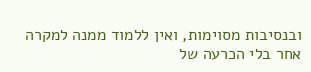ובנסיבות מסוימות, ואין ללמוד ממנה למקרה אחר בלי הכרעה של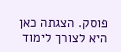פוסק. הצגתה כאן היא לצורך לימוד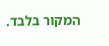המקור בלבד.